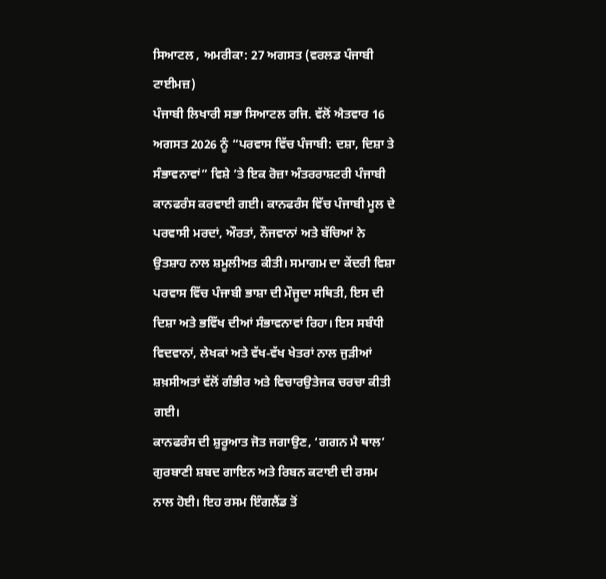ਸਿਆਟਲ , ਅਮਰੀਕਾ: 27 ਅਗਸਤ (ਵਰਲਡ ਪੰਜਾਬੀ ਟਾਈਮਜ਼)
ਪੰਜਾਬੀ ਲਿਖਾਰੀ ਸਭਾ ਸਿਆਟਲ ਰਜਿ. ਵੱਲੋਂ ਐਤਵਾਰ 16 ਅਗਸਤ 2026 ਨੂੰ “ਪਰਵਾਸ ਵਿੱਚ ਪੰਜਾਬੀ: ਦਸ਼ਾ, ਦਿਸ਼ਾ ਤੇ ਸੰਭਾਵਨਾਵਾਂ” ਵਿਸ਼ੇ ’ਤੇ ਇਕ ਰੋਜ਼ਾ ਅੰਤਰਰਾਸ਼ਟਰੀ ਪੰਜਾਬੀ ਕਾਨਫਰੰਸ ਕਰਵਾਈ ਗਈ। ਕਾਨਫਰੰਸ ਵਿੱਚ ਪੰਜਾਬੀ ਮੂਲ ਦੇ ਪਰਵਾਸੀ ਮਰਦਾਂ, ਔਰਤਾਂ, ਨੌਜਵਾਨਾਂ ਅਤੇ ਬੱਚਿਆਂ ਨੇ ਉਤਸ਼ਾਹ ਨਾਲ ਸ਼ਮੂਲੀਅਤ ਕੀਤੀ। ਸਮਾਗਮ ਦਾ ਕੇਂਦਰੀ ਵਿਸ਼ਾ ਪਰਵਾਸ ਵਿੱਚ ਪੰਜਾਬੀ ਭਾਸ਼ਾ ਦੀ ਮੌਜੂਦਾ ਸਥਿਤੀ, ਇਸ ਦੀ ਦਿਸ਼ਾ ਅਤੇ ਭਵਿੱਖ ਦੀਆਂ ਸੰਭਾਵਨਾਵਾਂ ਰਿਹਾ। ਇਸ ਸਬੰਧੀ ਵਿਦਵਾਨਾਂ, ਲੇਖਕਾਂ ਅਤੇ ਵੱਖ-ਵੱਖ ਖੇਤਰਾਂ ਨਾਲ ਜੁੜੀਆਂ ਸ਼ਖ਼ਸੀਅਤਾਂ ਵੱਲੋਂ ਗੰਭੀਰ ਅਤੇ ਵਿਚਾਰਉਤੇਜਕ ਚਰਚਾ ਕੀਤੀ ਗਈ।
ਕਾਨਫਰੰਸ ਦੀ ਸ਼ੁਰੂਆਤ ਜੋਤ ਜਗਾਉਣ, ‘ਗਗਨ ਮੈ ਥਾਲ’ ਗੁਰਬਾਣੀ ਸ਼ਬਦ ਗਾਇਨ ਅਤੇ ਰਿਬਨ ਕਟਾਈ ਦੀ ਰਸਮ ਨਾਲ ਹੋਈ। ਇਹ ਰਸਮ ਇੰਗਲੈਂਡ ਤੋਂ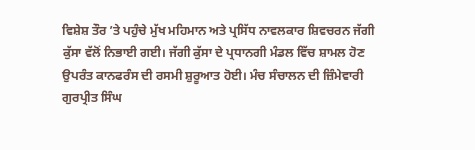ਵਿਸ਼ੇਸ਼ ਤੌਰ ’ਤੇ ਪਹੁੰਚੇ ਮੁੱਖ ਮਹਿਮਾਨ ਅਤੇ ਪ੍ਰਸਿੱਧ ਨਾਵਲਕਾਰ ਸ਼ਿਵਚਰਨ ਜੱਗੀ ਕੁੱਸਾ ਵੱਲੋਂ ਨਿਭਾਈ ਗਈ। ਜੱਗੀ ਕੁੱਸਾ ਦੇ ਪ੍ਰਧਾਨਗੀ ਮੰਡਲ ਵਿੱਚ ਸ਼ਾਮਲ ਹੋਣ ਉਪਰੰਤ ਕਾਨਫਰੰਸ ਦੀ ਰਸਮੀ ਸ਼ੁਰੂਆਤ ਹੋਈ। ਮੰਚ ਸੰਚਾਲਨ ਦੀ ਜ਼ਿੰਮੇਵਾਰੀ ਗੁਰਪ੍ਰੀਤ ਸਿੰਘ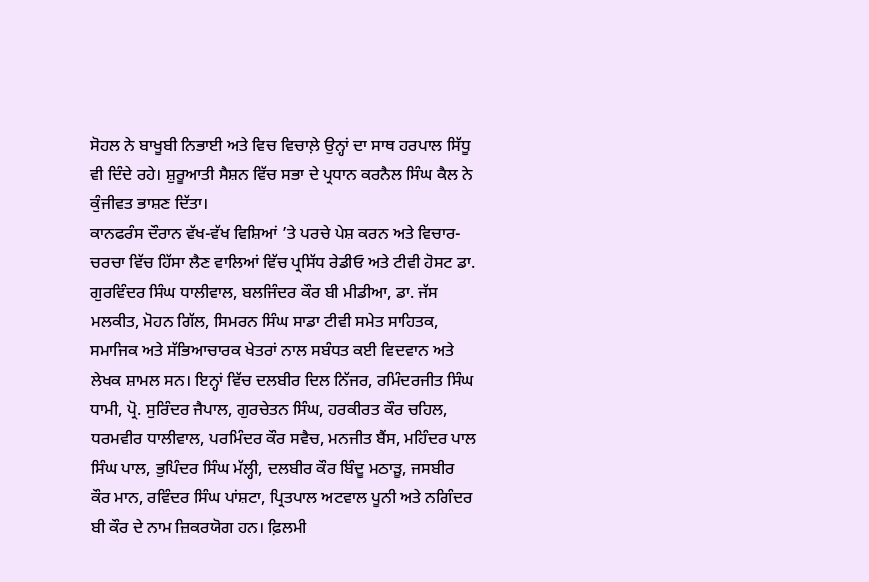ਸੋਹਲ ਨੇ ਬਾਖੂਬੀ ਨਿਭਾਈ ਅਤੇ ਵਿਚ ਵਿਚਾਲ਼ੇ ਉਨ੍ਹਾਂ ਦਾ ਸਾਥ ਹਰਪਾਲ ਸਿੱਧੂ ਵੀ ਦਿੰਦੇ ਰਹੇ। ਸ਼ੁਰੂਆਤੀ ਸੈਸ਼ਨ ਵਿੱਚ ਸਭਾ ਦੇ ਪ੍ਰਧਾਨ ਕਰਨੈਲ ਸਿੰਘ ਕੈਲ ਨੇ ਕੁੰਜੀਵਤ ਭਾਸ਼ਣ ਦਿੱਤਾ।
ਕਾਨਫਰੰਸ ਦੌਰਾਨ ਵੱਖ-ਵੱਖ ਵਿਸ਼ਿਆਂ ’ਤੇ ਪਰਚੇ ਪੇਸ਼ ਕਰਨ ਅਤੇ ਵਿਚਾਰ-ਚਰਚਾ ਵਿੱਚ ਹਿੱਸਾ ਲੈਣ ਵਾਲਿਆਂ ਵਿੱਚ ਪ੍ਰਸਿੱਧ ਰੇਡੀਓ ਅਤੇ ਟੀਵੀ ਹੋਸਟ ਡਾ. ਗੁਰਵਿੰਦਰ ਸਿੰਘ ਧਾਲੀਵਾਲ, ਬਲਜਿੰਦਰ ਕੌਰ ਬੀ ਮੀਡੀਆ, ਡਾ. ਜੱਸ ਮਲਕੀਤ, ਮੋਹਨ ਗਿੱਲ, ਸਿਮਰਨ ਸਿੰਘ ਸਾਡਾ ਟੀਵੀ ਸਮੇਤ ਸਾਹਿਤਕ, ਸਮਾਜਿਕ ਅਤੇ ਸੱਭਿਆਚਾਰਕ ਖੇਤਰਾਂ ਨਾਲ ਸਬੰਧਤ ਕਈ ਵਿਦਵਾਨ ਅਤੇ ਲੇਖਕ ਸ਼ਾਮਲ ਸਨ। ਇਨ੍ਹਾਂ ਵਿੱਚ ਦਲਬੀਰ ਦਿਲ ਨਿੱਜਰ, ਰਮਿੰਦਰਜੀਤ ਸਿੰਘ ਧਾਮੀ, ਪ੍ਰੋ. ਸੁਰਿੰਦਰ ਜੈਪਾਲ, ਗੁਰਚੇਤਨ ਸਿੰਘ, ਹਰਕੀਰਤ ਕੌਰ ਚਹਿਲ, ਧਰਮਵੀਰ ਧਾਲੀਵਾਲ, ਪਰਮਿੰਦਰ ਕੌਰ ਸਵੈਚ, ਮਨਜੀਤ ਬੈਂਸ, ਮਹਿੰਦਰ ਪਾਲ ਸਿੰਘ ਪਾਲ, ਭੁਪਿੰਦਰ ਸਿੰਘ ਮੱਲ੍ਹੀ, ਦਲਬੀਰ ਕੌਰ ਬਿੰਦੂ ਮਠਾੜੂ, ਜਸਬੀਰ ਕੌਰ ਮਾਨ, ਰਵਿੰਦਰ ਸਿੰਘ ਪਾਂਸ਼ਟਾ, ਪ੍ਰਿਤਪਾਲ ਅਟਵਾਲ ਪੂਨੀ ਅਤੇ ਨਗਿੰਦਰ ਬੀ ਕੌਰ ਦੇ ਨਾਮ ਜ਼ਿਕਰਯੋਗ ਹਨ। ਫ਼ਿਲਮੀ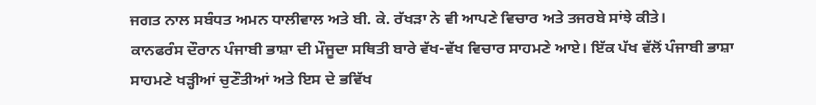ਜਗਤ ਨਾਲ ਸਬੰਧਤ ਅਮਨ ਧਾਲੀਵਾਲ ਅਤੇ ਬੀ. ਕੇ. ਰੱਖੜਾ ਨੇ ਵੀ ਆਪਣੇ ਵਿਚਾਰ ਅਤੇ ਤਜਰਬੇ ਸਾਂਝੇ ਕੀਤੇ।
ਕਾਨਫਰੰਸ ਦੌਰਾਨ ਪੰਜਾਬੀ ਭਾਸ਼ਾ ਦੀ ਮੌਜੂਦਾ ਸਥਿਤੀ ਬਾਰੇ ਵੱਖ-ਵੱਖ ਵਿਚਾਰ ਸਾਹਮਣੇ ਆਏ। ਇੱਕ ਪੱਖ ਵੱਲੋਂ ਪੰਜਾਬੀ ਭਾਸ਼ਾ ਸਾਹਮਣੇ ਖੜ੍ਹੀਆਂ ਚੁਣੌਤੀਆਂ ਅਤੇ ਇਸ ਦੇ ਭਵਿੱਖ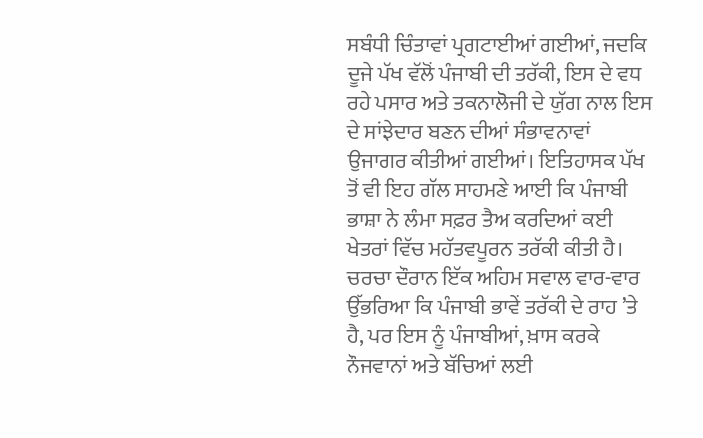ਸਬੰਧੀ ਚਿੰਤਾਵਾਂ ਪ੍ਰਗਟਾਈਆਂ ਗਈਆਂ, ਜਦਕਿ ਦੂਜੇ ਪੱਖ ਵੱਲੋਂ ਪੰਜਾਬੀ ਦੀ ਤਰੱਕੀ, ਇਸ ਦੇ ਵਧ ਰਹੇ ਪਸਾਰ ਅਤੇ ਤਕਨਾਲੋਜੀ ਦੇ ਯੁੱਗ ਨਾਲ ਇਸ ਦੇ ਸਾਂਝੇਦਾਰ ਬਣਨ ਦੀਆਂ ਸੰਭਾਵਨਾਵਾਂ ਉਜਾਗਰ ਕੀਤੀਆਂ ਗਈਆਂ। ਇਤਿਹਾਸਕ ਪੱਖ ਤੋਂ ਵੀ ਇਹ ਗੱਲ ਸਾਹਮਣੇ ਆਈ ਕਿ ਪੰਜਾਬੀ ਭਾਸ਼ਾ ਨੇ ਲੰਮਾ ਸਫ਼ਰ ਤੈਅ ਕਰਦਿਆਂ ਕਈ ਖੇਤਰਾਂ ਵਿੱਚ ਮਹੱਤਵਪੂਰਨ ਤਰੱਕੀ ਕੀਤੀ ਹੈ।
ਚਰਚਾ ਦੌਰਾਨ ਇੱਕ ਅਹਿਮ ਸਵਾਲ ਵਾਰ-ਵਾਰ ਉੱਭਰਿਆ ਕਿ ਪੰਜਾਬੀ ਭਾਵੇਂ ਤਰੱਕੀ ਦੇ ਰਾਹ ’ਤੇ ਹੈ, ਪਰ ਇਸ ਨੂੰ ਪੰਜਾਬੀਆਂ, ਖ਼ਾਸ ਕਰਕੇ ਨੌਜਵਾਨਾਂ ਅਤੇ ਬੱਚਿਆਂ ਲਈ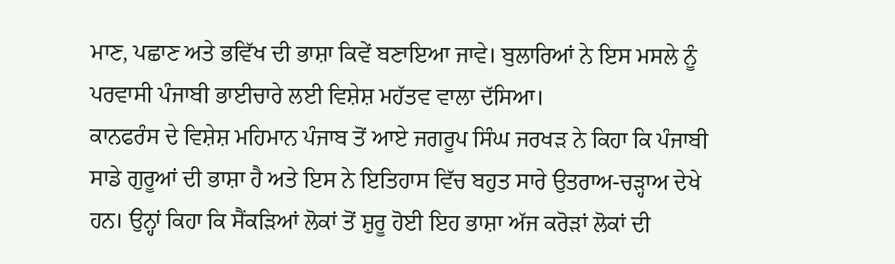ਮਾਣ, ਪਛਾਣ ਅਤੇ ਭਵਿੱਖ ਦੀ ਭਾਸ਼ਾ ਕਿਵੇਂ ਬਣਾਇਆ ਜਾਵੇ। ਬੁਲਾਰਿਆਂ ਨੇ ਇਸ ਮਸਲੇ ਨੂੰ ਪਰਵਾਸੀ ਪੰਜਾਬੀ ਭਾਈਚਾਰੇ ਲਈ ਵਿਸ਼ੇਸ਼ ਮਹੱਤਵ ਵਾਲਾ ਦੱਸਿਆ।
ਕਾਨਫਰੰਸ ਦੇ ਵਿਸ਼ੇਸ਼ ਮਹਿਮਾਨ ਪੰਜਾਬ ਤੋਂ ਆਏ ਜਗਰੂਪ ਸਿੰਘ ਜਰਖੜ ਨੇ ਕਿਹਾ ਕਿ ਪੰਜਾਬੀ ਸਾਡੇ ਗੁਰੂਆਂ ਦੀ ਭਾਸ਼ਾ ਹੈ ਅਤੇ ਇਸ ਨੇ ਇਤਿਹਾਸ ਵਿੱਚ ਬਹੁਤ ਸਾਰੇ ਉਤਰਾਅ-ਚੜ੍ਹਾਅ ਦੇਖੇ ਹਨ। ਉਨ੍ਹਾਂ ਕਿਹਾ ਕਿ ਸੈਂਕੜਿਆਂ ਲੋਕਾਂ ਤੋਂ ਸ਼ੁਰੂ ਹੋਈ ਇਹ ਭਾਸ਼ਾ ਅੱਜ ਕਰੋੜਾਂ ਲੋਕਾਂ ਦੀ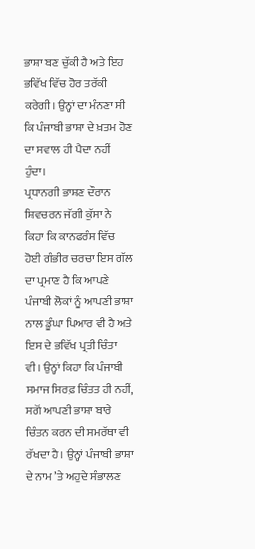ਭਾਸ਼ਾ ਬਣ ਚੁੱਕੀ ਹੈ ਅਤੇ ਇਹ ਭਵਿੱਖ ਵਿੱਚ ਹੋਰ ਤਰੱਕੀ ਕਰੇਗੀ। ਉਨ੍ਹਾਂ ਦਾ ਮੰਨਣਾ ਸੀ ਕਿ ਪੰਜਾਬੀ ਭਾਸ਼ਾ ਦੇ ਖ਼ਤਮ ਹੋਣ ਦਾ ਸਵਾਲ ਹੀ ਪੈਦਾ ਨਹੀਂ ਹੁੰਦਾ।
ਪ੍ਰਧਾਨਗੀ ਭਾਸ਼ਣ ਦੌਰਾਨ ਸ਼ਿਵਚਰਨ ਜੱਗੀ ਕੁੱਸਾ ਨੇ ਕਿਹਾ ਕਿ ਕਾਨਫਰੰਸ ਵਿੱਚ ਹੋਈ ਗੰਭੀਰ ਚਰਚਾ ਇਸ ਗੱਲ ਦਾ ਪ੍ਰਮਾਣ ਹੈ ਕਿ ਆਪਣੇ ਪੰਜਾਬੀ ਲੋਕਾਂ ਨੂੰ ਆਪਣੀ ਭਾਸ਼ਾ ਨਾਲ ਡੂੰਘਾ ਪਿਆਰ ਵੀ ਹੈ ਅਤੇ ਇਸ ਦੇ ਭਵਿੱਖ ਪ੍ਰਤੀ ਚਿੰਤਾ ਵੀ। ਉਨ੍ਹਾਂ ਕਿਹਾ ਕਿ ਪੰਜਾਬੀ ਸਮਾਜ ਸਿਰਫ਼ ਚਿੰਤਤ ਹੀ ਨਹੀਂ, ਸਗੋਂ ਆਪਣੀ ਭਾਸ਼ਾ ਬਾਰੇ ਚਿੰਤਨ ਕਰਨ ਦੀ ਸਮਰੱਥਾ ਵੀ ਰੱਖਦਾ ਹੈ। ਉਨ੍ਹਾਂ ਪੰਜਾਬੀ ਭਾਸ਼ਾ ਦੇ ਨਾਮ ’ਤੇ ਅਹੁਦੇ ਸੰਭਾਲਣ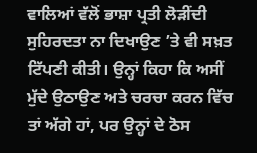ਵਾਲਿਆਂ ਵੱਲੋਂ ਭਾਸ਼ਾ ਪ੍ਰਤੀ ਲੋੜੀਂਦੀ ਸੁਹਿਰਦਤਾ ਨਾ ਦਿਖਾਉਣ ’ਤੇ ਵੀ ਸਖ਼ਤ ਟਿੱਪਣੀ ਕੀਤੀ। ਉਨ੍ਹਾਂ ਕਿਹਾ ਕਿ ਅਸੀਂ ਮੁੱਦੇ ਉਠਾਉਣ ਅਤੇ ਚਰਚਾ ਕਰਨ ਵਿੱਚ ਤਾਂ ਅੱਗੇ ਹਾਂ, ਪਰ ਉਨ੍ਹਾਂ ਦੇ ਠੋਸ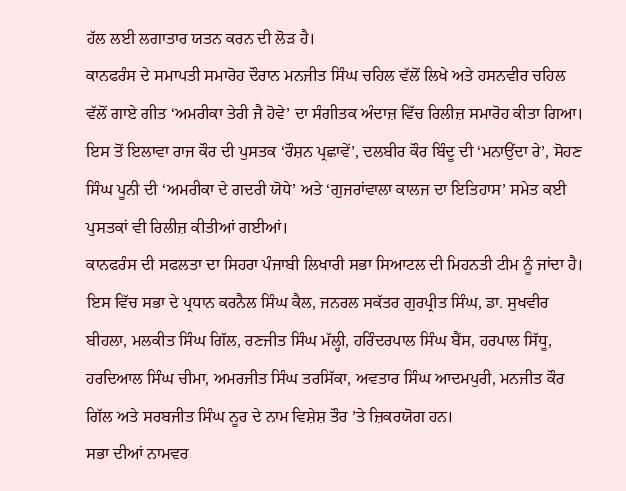ਹੱਲ ਲਈ ਲਗਾਤਾਰ ਯਤਨ ਕਰਨ ਦੀ ਲੋੜ ਹੈ।
ਕਾਨਫਰੰਸ ਦੇ ਸਮਾਪਤੀ ਸਮਾਰੋਹ ਦੌਰਾਨ ਮਨਜੀਤ ਸਿੰਘ ਚਹਿਲ ਵੱਲੋਂ ਲਿਖੇ ਅਤੇ ਹਸਨਵੀਰ ਚਹਿਲ ਵੱਲੋਂ ਗਾਏ ਗੀਤ ‘ਅਮਰੀਕਾ ਤੇਰੀ ਜੈ ਹੋਵੇ’ ਦਾ ਸੰਗੀਤਕ ਅੰਦਾਜ਼ ਵਿੱਚ ਰਿਲੀਜ਼ ਸਮਾਰੋਹ ਕੀਤਾ ਗਿਆ। ਇਸ ਤੋਂ ਇਲਾਵਾ ਰਾਜ ਕੌਰ ਦੀ ਪੁਸਤਕ ‘ਰੌਸ਼ਨ ਪ੍ਰਛਾਵੇਂ’, ਦਲਬੀਰ ਕੌਰ ਬਿੰਦੂ ਦੀ ‘ਮਨਾਉਂਦਾ ਰੇ’, ਸੋਹਣ ਸਿੰਘ ਪੂਨੀ ਦੀ ‘ਅਮਰੀਕਾ ਦੇ ਗਦਰੀ ਯੋਧੇ’ ਅਤੇ ‘ਗੁਜਰਾਂਵਾਲਾ ਕਾਲਜ ਦਾ ਇਤਿਹਾਸ’ ਸਮੇਤ ਕਈ ਪੁਸਤਕਾਂ ਵੀ ਰਿਲੀਜ਼ ਕੀਤੀਆਂ ਗਈਆਂ।
ਕਾਨਫਰੰਸ ਦੀ ਸਫਲਤਾ ਦਾ ਸਿਹਰਾ ਪੰਜਾਬੀ ਲਿਖਾਰੀ ਸਭਾ ਸਿਆਟਲ ਦੀ ਮਿਹਨਤੀ ਟੀਮ ਨੂੰ ਜਾਂਦਾ ਹੈ। ਇਸ ਵਿੱਚ ਸਭਾ ਦੇ ਪ੍ਰਧਾਨ ਕਰਨੈਲ ਸਿੰਘ ਕੈਲ, ਜਨਰਲ ਸਕੱਤਰ ਗੁਰਪ੍ਰੀਤ ਸਿੰਘ, ਡਾ. ਸੁਖਵੀਰ ਬੀਹਲਾ, ਮਲਕੀਤ ਸਿੰਘ ਗਿੱਲ, ਰਣਜੀਤ ਸਿੰਘ ਮੱਲ੍ਹੀ, ਹਰਿੰਦਰਪਾਲ ਸਿੰਘ ਬੈਂਸ, ਹਰਪਾਲ ਸਿੱਧੂ, ਹਰਦਿਆਲ ਸਿੰਘ ਚੀਮਾ, ਅਮਰਜੀਤ ਸਿੰਘ ਤਰਸਿੱਕਾ, ਅਵਤਾਰ ਸਿੰਘ ਆਦਮਪੁਰੀ, ਮਨਜੀਤ ਕੌਰ ਗਿੱਲ ਅਤੇ ਸਰਬਜੀਤ ਸਿੰਘ ਨੂਰ ਦੇ ਨਾਮ ਵਿਸ਼ੇਸ਼ ਤੌਰ ’ਤੇ ਜ਼ਿਕਰਯੋਗ ਹਨ।
ਸਭਾ ਦੀਆਂ ਨਾਮਵਰ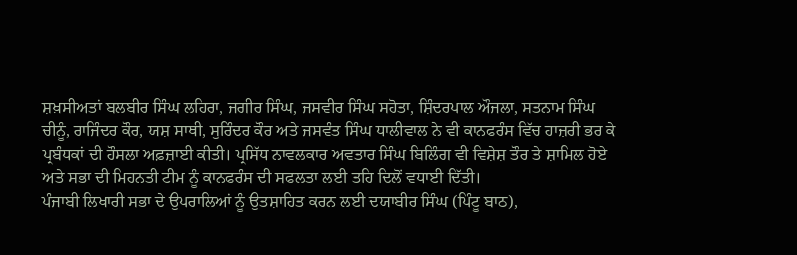ਸ਼ਖ਼ਸੀਅਤਾਂ ਬਲਬੀਰ ਸਿੰਘ ਲਹਿਰਾ, ਜਗੀਰ ਸਿੰਘ, ਜਸਵੀਰ ਸਿੰਘ ਸਹੋਤਾ, ਸ਼ਿੰਦਰਪਾਲ ਔਜਲਾ, ਸਤਨਾਮ ਸਿੰਘ ਚੀਨੂੰ, ਰਾਜਿੰਦਰ ਕੌਰ, ਯਸ਼ ਸਾਥੀ, ਸੁਰਿੰਦਰ ਕੌਰ ਅਤੇ ਜਸਵੰਤ ਸਿੰਘ ਧਾਲੀਵਾਲ ਨੇ ਵੀ ਕਾਨਫਰੰਸ ਵਿੱਚ ਹਾਜ਼ਰੀ ਭਰ ਕੇ ਪ੍ਰਬੰਧਕਾਂ ਦੀ ਹੌਸਲਾ ਅਫ਼ਜ਼ਾਈ ਕੀਤੀ। ਪ੍ਰਸਿੱਧ ਨਾਵਲਕਾਰ ਅਵਤਾਰ ਸਿੰਘ ਬਿਲਿੰਗ ਵੀ ਵਿਸ਼ੇਸ਼ ਤੌਰ ਤੇ ਸ਼ਾਮਿਲ ਹੋਏ ਅਤੇ ਸਭਾ ਦੀ ਮਿਹਨਤੀ ਟੀਮ ਨੂੰ ਕਾਨਫਰੰਸ ਦੀ ਸਫਲਤਾ ਲਈ ਤਹਿ ਦਿਲੋਂ ਵਧਾਈ ਦਿੱਤੀ।
ਪੰਜਾਬੀ ਲਿਖਾਰੀ ਸਭਾ ਦੇ ਉਪਰਾਲਿਆਂ ਨੂੰ ਉਤਸ਼ਾਹਿਤ ਕਰਨ ਲਈ ਦਯਾਬੀਰ ਸਿੰਘ (ਪਿੰਟੂ ਬਾਠ),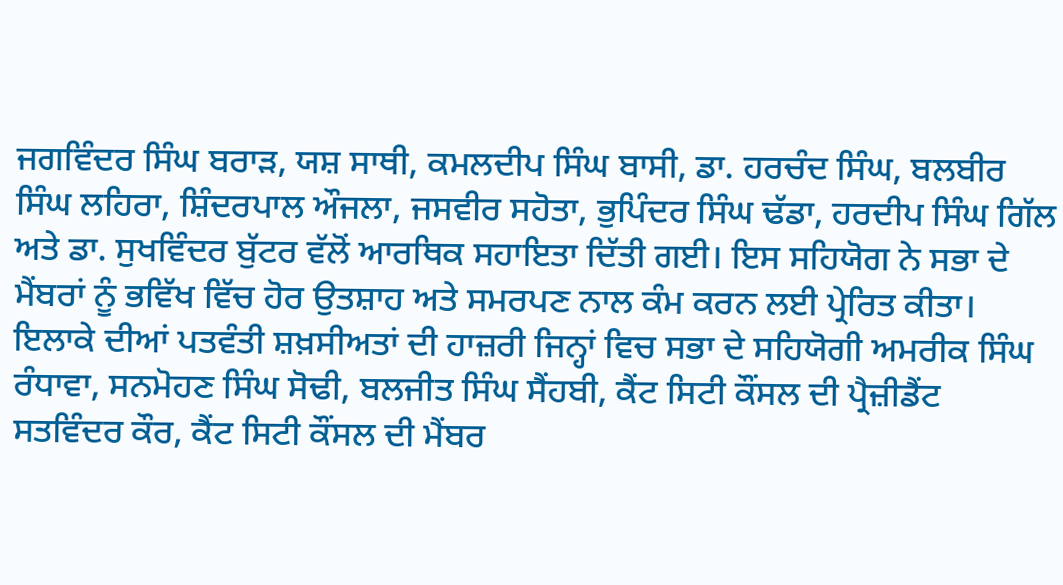ਜਗਵਿੰਦਰ ਸਿੰਘ ਬਰਾੜ, ਯਸ਼ ਸਾਥੀ, ਕਮਲਦੀਪ ਸਿੰਘ ਬਾਸੀ, ਡਾ. ਹਰਚੰਦ ਸਿੰਘ, ਬਲਬੀਰ ਸਿੰਘ ਲਹਿਰਾ, ਸ਼ਿੰਦਰਪਾਲ ਔਜਲਾ, ਜਸਵੀਰ ਸਹੋਤਾ, ਭੁਪਿੰਦਰ ਸਿੰਘ ਢੱਡਾ, ਹਰਦੀਪ ਸਿੰਘ ਗਿੱਲ ਅਤੇ ਡਾ. ਸੁਖਵਿੰਦਰ ਬੁੱਟਰ ਵੱਲੋਂ ਆਰਥਿਕ ਸਹਾਇਤਾ ਦਿੱਤੀ ਗਈ। ਇਸ ਸਹਿਯੋਗ ਨੇ ਸਭਾ ਦੇ ਮੈਂਬਰਾਂ ਨੂੰ ਭਵਿੱਖ ਵਿੱਚ ਹੋਰ ਉਤਸ਼ਾਹ ਅਤੇ ਸਮਰਪਣ ਨਾਲ ਕੰਮ ਕਰਨ ਲਈ ਪ੍ਰੇਰਿਤ ਕੀਤਾ। ਇਲਾਕੇ ਦੀਆਂ ਪਤਵੰਤੀ ਸ਼ਖ਼ਸੀਅਤਾਂ ਦੀ ਹਾਜ਼ਰੀ ਜਿਨ੍ਹਾਂ ਵਿਚ ਸਭਾ ਦੇ ਸਹਿਯੋਗੀ ਅਮਰੀਕ ਸਿੰਘ ਰੰਧਾਵਾ, ਸਨਮੋਹਣ ਸਿੰਘ ਸੋਢੀ, ਬਲਜੀਤ ਸਿੰਘ ਸੈਂਹਬੀ, ਕੈਂਟ ਸਿਟੀ ਕੌਂਸਲ ਦੀ ਪ੍ਰੈਜ਼ੀਡੈਂਟ ਸਤਵਿੰਦਰ ਕੌਰ, ਕੈਂਟ ਸਿਟੀ ਕੌਂਸਲ ਦੀ ਮੈਂਬਰ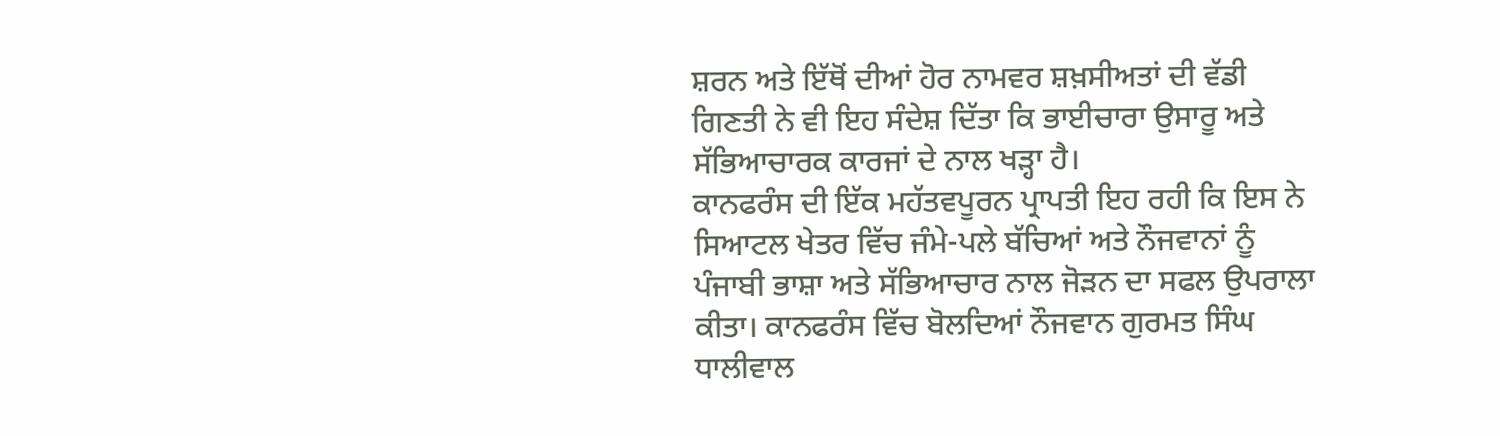ਸ਼ਰਨ ਅਤੇ ਇੱਥੋਂ ਦੀਆਂ ਹੋਰ ਨਾਮਵਰ ਸ਼ਖ਼ਸੀਅਤਾਂ ਦੀ ਵੱਡੀ ਗਿਣਤੀ ਨੇ ਵੀ ਇਹ ਸੰਦੇਸ਼ ਦਿੱਤਾ ਕਿ ਭਾਈਚਾਰਾ ਉਸਾਰੂ ਅਤੇ ਸੱਭਿਆਚਾਰਕ ਕਾਰਜਾਂ ਦੇ ਨਾਲ ਖੜ੍ਹਾ ਹੈ।
ਕਾਨਫਰੰਸ ਦੀ ਇੱਕ ਮਹੱਤਵਪੂਰਨ ਪ੍ਰਾਪਤੀ ਇਹ ਰਹੀ ਕਿ ਇਸ ਨੇ ਸਿਆਟਲ ਖੇਤਰ ਵਿੱਚ ਜੰਮੇ-ਪਲੇ ਬੱਚਿਆਂ ਅਤੇ ਨੌਜਵਾਨਾਂ ਨੂੰ ਪੰਜਾਬੀ ਭਾਸ਼ਾ ਅਤੇ ਸੱਭਿਆਚਾਰ ਨਾਲ ਜੋੜਨ ਦਾ ਸਫਲ ਉਪਰਾਲਾ ਕੀਤਾ। ਕਾਨਫਰੰਸ ਵਿੱਚ ਬੋਲਦਿਆਂ ਨੌਜਵਾਨ ਗੁਰਮਤ ਸਿੰਘ ਧਾਲੀਵਾਲ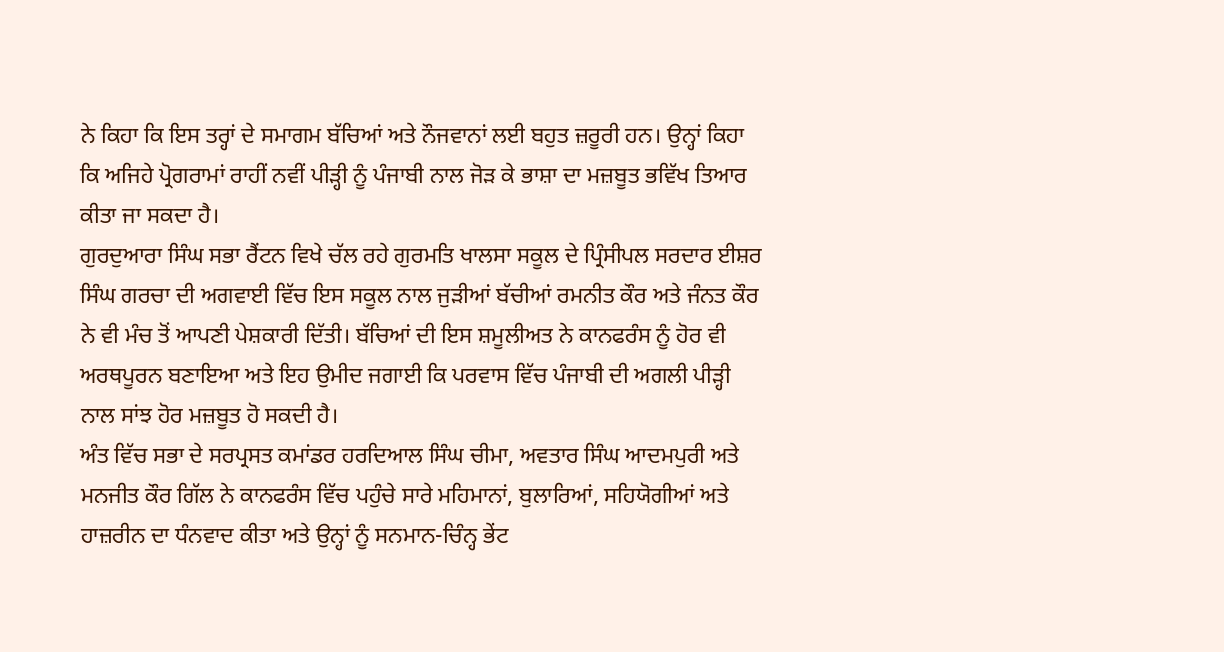ਨੇ ਕਿਹਾ ਕਿ ਇਸ ਤਰ੍ਹਾਂ ਦੇ ਸਮਾਗਮ ਬੱਚਿਆਂ ਅਤੇ ਨੌਜਵਾਨਾਂ ਲਈ ਬਹੁਤ ਜ਼ਰੂਰੀ ਹਨ। ਉਨ੍ਹਾਂ ਕਿਹਾ ਕਿ ਅਜਿਹੇ ਪ੍ਰੋਗਰਾਮਾਂ ਰਾਹੀਂ ਨਵੀਂ ਪੀੜ੍ਹੀ ਨੂੰ ਪੰਜਾਬੀ ਨਾਲ ਜੋੜ ਕੇ ਭਾਸ਼ਾ ਦਾ ਮਜ਼ਬੂਤ ਭਵਿੱਖ ਤਿਆਰ ਕੀਤਾ ਜਾ ਸਕਦਾ ਹੈ।
ਗੁਰਦੁਆਰਾ ਸਿੰਘ ਸਭਾ ਰੈਂਟਨ ਵਿਖੇ ਚੱਲ ਰਹੇ ਗੁਰਮਤਿ ਖਾਲਸਾ ਸਕੂਲ ਦੇ ਪ੍ਰਿੰਸੀਪਲ ਸਰਦਾਰ ਈਸ਼ਰ ਸਿੰਘ ਗਰਚਾ ਦੀ ਅਗਵਾਈ ਵਿੱਚ ਇਸ ਸਕੂਲ ਨਾਲ ਜੁੜੀਆਂ ਬੱਚੀਆਂ ਰਮਨੀਤ ਕੌਰ ਅਤੇ ਜੰਨਤ ਕੌਰ ਨੇ ਵੀ ਮੰਚ ਤੋਂ ਆਪਣੀ ਪੇਸ਼ਕਾਰੀ ਦਿੱਤੀ। ਬੱਚਿਆਂ ਦੀ ਇਸ ਸ਼ਮੂਲੀਅਤ ਨੇ ਕਾਨਫਰੰਸ ਨੂੰ ਹੋਰ ਵੀ ਅਰਥਪੂਰਨ ਬਣਾਇਆ ਅਤੇ ਇਹ ਉਮੀਦ ਜਗਾਈ ਕਿ ਪਰਵਾਸ ਵਿੱਚ ਪੰਜਾਬੀ ਦੀ ਅਗਲੀ ਪੀੜ੍ਹੀ ਨਾਲ ਸਾਂਝ ਹੋਰ ਮਜ਼ਬੂਤ ਹੋ ਸਕਦੀ ਹੈ।
ਅੰਤ ਵਿੱਚ ਸਭਾ ਦੇ ਸਰਪ੍ਰਸਤ ਕਮਾਂਡਰ ਹਰਦਿਆਲ ਸਿੰਘ ਚੀਮਾ, ਅਵਤਾਰ ਸਿੰਘ ਆਦਮਪੁਰੀ ਅਤੇ ਮਨਜੀਤ ਕੌਰ ਗਿੱਲ ਨੇ ਕਾਨਫਰੰਸ ਵਿੱਚ ਪਹੁੰਚੇ ਸਾਰੇ ਮਹਿਮਾਨਾਂ, ਬੁਲਾਰਿਆਂ, ਸਹਿਯੋਗੀਆਂ ਅਤੇ ਹਾਜ਼ਰੀਨ ਦਾ ਧੰਨਵਾਦ ਕੀਤਾ ਅਤੇ ਉਨ੍ਹਾਂ ਨੂੰ ਸਨਮਾਨ-ਚਿੰਨ੍ਹ ਭੇਂਟ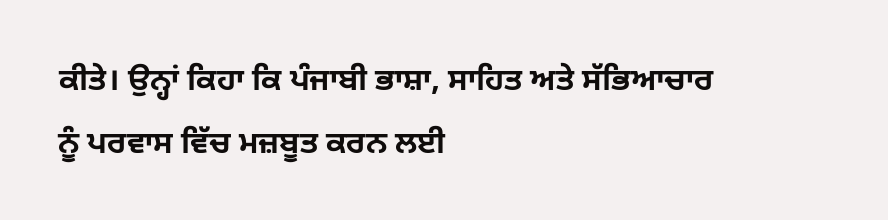ਕੀਤੇ। ਉਨ੍ਹਾਂ ਕਿਹਾ ਕਿ ਪੰਜਾਬੀ ਭਾਸ਼ਾ, ਸਾਹਿਤ ਅਤੇ ਸੱਭਿਆਚਾਰ ਨੂੰ ਪਰਵਾਸ ਵਿੱਚ ਮਜ਼ਬੂਤ ਕਰਨ ਲਈ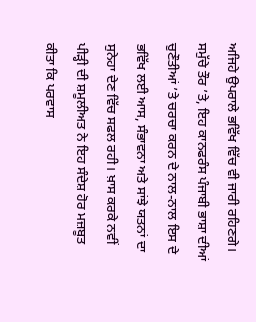ਅਜਿਹੇ ਉਪਰਾਲੇ ਭਵਿੱਖ ਵਿੱਚ ਵੀ ਜਾਰੀ ਰਹਿਣਗੇ।
ਸਮੁੱਚੇ ਤੌਰ ’ਤੇ, ਇਹ ਕਾਨਫਰੰਸ ਪੰਜਾਬੀ ਭਾਸ਼ਾ ਦੀਆਂ ਚੁਣੌਤੀਆਂ ’ਤੇ ਚਰਚਾ ਕਰਨ ਦੇ ਨਾਲ-ਨਾਲ ਇਸ ਦੇ ਭਵਿੱਖ ਲਈ ਆਸ, ਸੰਭਾਵਨਾ ਅਤੇ ਸਾਂਝੇ ਯਤਨਾਂ ਦਾ ਸੁਨੇਹਾ ਦੇਣ ਵਿੱਚ ਸਫਲ ਰਹੀ। ਖ਼ਾਸ ਕਰਕੇ ਨਵੀਂ ਪੀੜ੍ਹੀ ਦੀ ਸ਼ਮੂਲੀਅਤ ਨੇ ਇਹ ਸੰਦੇਸ਼ ਹੋਰ ਮਜ਼ਬੂਤ ਕੀਤਾ ਕਿ ਪਰਵਾਸ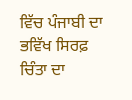ਵਿੱਚ ਪੰਜਾਬੀ ਦਾ ਭਵਿੱਖ ਸਿਰਫ਼ ਚਿੰਤਾ ਦਾ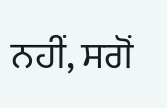ਨਹੀਂ, ਸਗੋਂ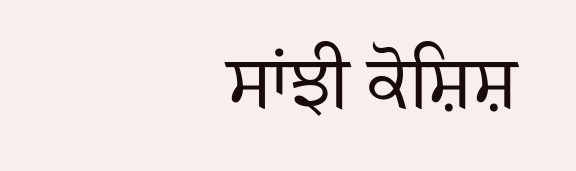ਸਾਂਝੀ ਕੋਸ਼ਿਸ਼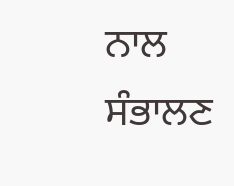ਨਾਲ ਸੰਭਾਲਣ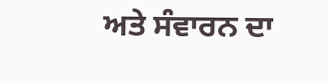ਅਤੇ ਸੰਵਾਰਨ ਦਾ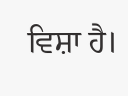ਵਿਸ਼ਾ ਹੈ।